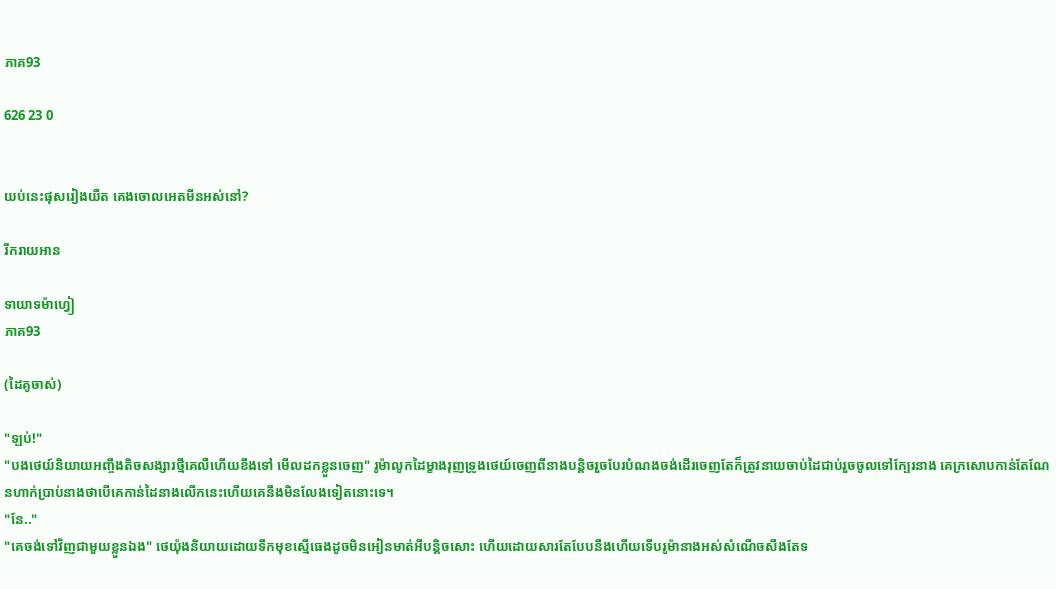ភាគ93

626 23 0


យប់នេះផុសរៀងយឺត គេងចោលអេតមីនអស់នៅ?

រីករាយអាន

ទាយាទម៉ាហ្វៀ
ភាគ93

(ដៃគូចាស់)

"ឡប់!"
"បងថេយ៍និយាយអញ្ចឹងតិចសង្សារថ្មីគេលឺហើយខឹងទៅ មើលដកខ្លួនចេញ" រូម៉ាលូកដៃម្ខាងរុញទ្រូងថេយ៍ចេញពីនាងបន្តិចរួចបែរបំណងចង់ដើរចេញតែក៏ត្រូវនាយចាប់ដៃជាប់រួចចូលទៅក្បែរនាង គេក្រសោបកាន់តែណែនហាក់ប្រាប់នាងថាបើគេកាន់ដៃនាងលើកនេះហើយគេនឹងមិនលែងទៀតនោះទេ។
"នែ.."
"គេចង់ទៅវិញជាមួយខ្លួនឯង" ថេយ៉ុងនិយាយដោយទឹកមុខស្មើធេងដូចមិនអៀនមាត់អីបន្តិចសោះ ហើយដោយសារតែបែបនឹងហើយទើបរូម៉ានាងអស់សំណើចសឹងតែទ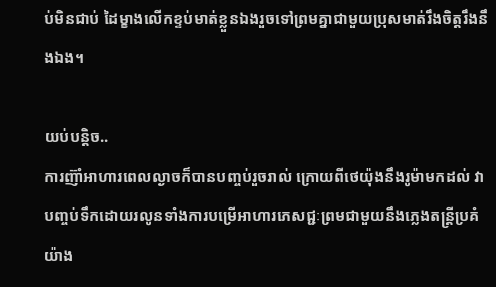ប់មិនជាប់ ដៃម្ខាងលើកខ្ទប់មាត់ខ្លួនឯងរួចទៅព្រមគ្នាជាមួយប្រុសមាត់រឹងចិត្តរឹងនឹងឯង។

យប់បន្តិច..
ការញ៊ាំអាហារពេលល្ងាចក៏បានបញ្ចប់រួចរាល់ ក្រោយពីថេយ៉ុងនឹងរូម៉ាមកដល់ វាបញ្ចប់ទឹកដោយរលូនទាំងការបម្រើអាហារភេសជ្ជៈព្រមជាមួយនឹងភ្លេងតន្ត្រីប្រគំយ៉ាង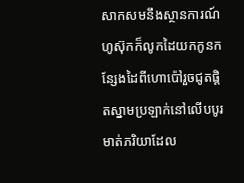សាកសមនឹងស្ថានការណ៍ ហូស៊ុកក៏លូកដៃយកកូនកន្សែងដៃពីហោប៉ៅរួចជូតផ្ដិតស្នាមប្រឡាក់នៅលើបបូរមាត់ភរិយាដែល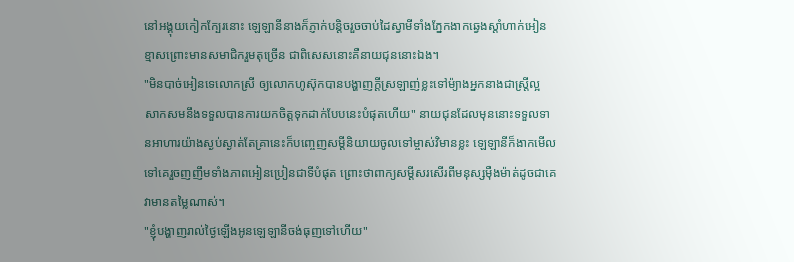នៅអង្គុយកៀកក្បែរនោះ ឡេឡានីនាងក៏ភ្ញាក់បន្តិចរួចចាប់ដៃស្វាមីទាំងភ្នែកងាកឆ្វេងស្ដាំហាក់អៀនខ្មាសព្រោះមានសមាជិករួមតុច្រើន ជាពិសេសនោះគឺនាយជុននោះឯង។
"មិនបាច់អៀនទេលោកស្រី ឲ្យលោកហូស៊ុកបានបង្ហាញក្ដីស្រឡាញ់ខ្លះទៅម៉្យាងអ្នកនាងជាស្ត្រីល្អ សាកសមនឹងទទួលបានការយកចិត្តទុកដាក់បែបនេះបំផុតហើយ" នាយជុនដែលមុននោះទទួលទានអាហារយ៉ាងស្ងប់ស្ងាត់តែគ្រានេះក៏បញ្ចេញសម្ដីនិយាយចូលទៅម្ចាស់វិមានខ្លះ ឡេឡានីក៏ងាកមើលទៅគេរួចញញឹមទាំងភាពអៀនប្រៀនជាទីបំផុត ព្រោះថាពាក្យសម្ដីសរសើរពីមនុស្សម៉ឺងម៉ាត់ដូចជាគេវាមានតម្លៃណាស់។
"ខ្ញុំបង្ហាញរាល់ថ្ងៃឡើងអូនឡេឡានីចង់ធុញទៅហើយ"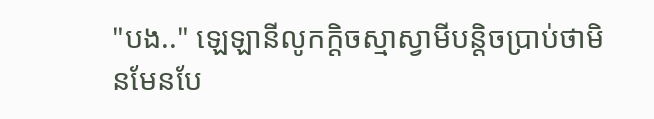"បង.." ឡេឡានីលូកក្ដិចស្មាស្វាមីបន្តិចប្រាប់ថាមិនមែនបែ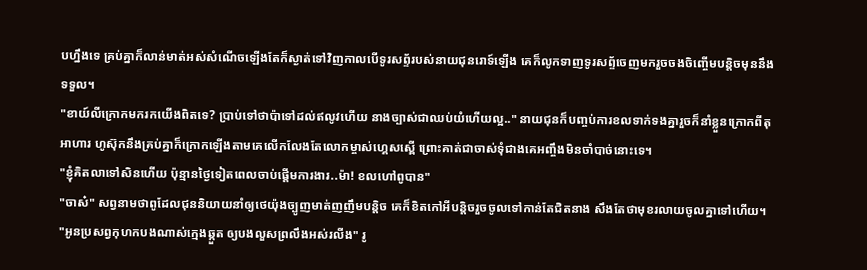បហ្នឹងទេ គ្រប់គ្នាក៏លាន់មាត់អស់សំណើចឡើងតែក៏ស្ងាត់ទៅវិញកាលបើទូរសព្ទ័របស់នាយជុនរោទ៍ឡើង គេក៏លូកទាញទូរសព្ទ័ចេញមករួចចងចិញ្ចើមបន្តិចមុននឹងទទួល។
"ខាយ៍លីក្រោកមករកយើងពិតទេ? ប្រាប់ទៅថាប៉ាទៅដល់ឥលូវហើយ នាងច្បាស់ជាឈប់យំហើយល្អ.." នាយជុនក៏បញ្ចប់ការខលទាក់ទងគ្នារួចក៏នាំខ្លួនក្រោកពីតុអាហារ ហូស៊ុកនឹងគ្រប់គ្នាក៏ក្រោកឡើងតាមគេលើកលែងតែលោកម្ចាស់ហ្គេសស្ពើ ព្រោះគាត់ជាចាស់ទុំជាងគេអញ្ចឹងមិនចាំបាច់នោះទេ។
"ខ្ញុំគិតលាទៅសិនហើយ ប៉ុន្មានថ្ងៃទៀតពេលចាប់ផ្ដើមការងារ..ម៉ា! ខលហៅពូបាន"
"ចាស៎" សព្វនាមថាពូដែលជុននិយាយនាំឲ្យថេយ៉ុងច្បូញមាត់ញញឹមបន្តិច គេក៏ខិតកៅអីបន្តិចរួចចូលទៅកាន់តែជិតនាង សឹងតែថាមុខរលាយចូលគ្នាទៅហើយ។
"អូនប្រសព្វកុហកបងណាស់ក្មេងឆ្កួត ឲ្យបងលួសព្រលឹងអស់រលីង" រូ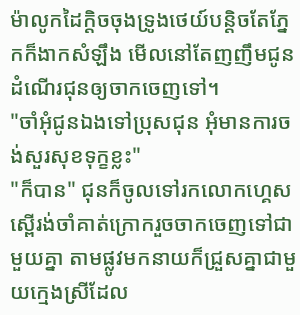ម៉ាលូកដៃក្ដិចចុងទ្រូងថេយ៍បន្តិចតែភ្នែកក៏ងាកសំឡឹង មើលនៅតែញញឹមជូនដំណើរជុនឲ្យចាកចេញទៅ។
"ចាំអុំជូនឯងទៅប្រុសជុន អុំមានការចង់សួរសុខទុក្ខខ្លះ"
"ក៏បាន" ជុនក៏ចូលទៅរកលោកហ្គេសស្ពើរង់ចាំគាត់ក្រោករួចចាកចេញទៅជាមួយគ្នា តាមផ្លូវមកនាយក៏ជ្រួសគ្នាជាមួយក្មេងស្រីដែល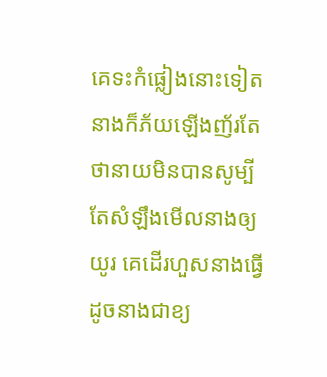គេទះកំផ្លៀងនោះទៀត នាងក៏ភ័យឡើងញ័រតែថានាយមិនបានសូម្បីតែសំឡឹងមើលនាងឲ្យយូរ គេដើរហួសនាងធ្វើដូចនាងជាខ្យ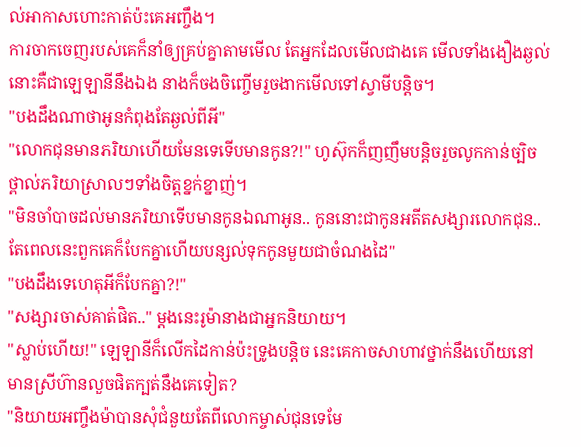ល់អាកាសហោះកាត់ប៉ះគេអញ្ចឹង។
ការចាកចេញរបស់គេក៏នាំឲ្យគ្រប់គ្នាតាមមើល តែអ្នកដែលមើលជាងគេ មើលទាំងងឿងឆ្ងល់នោះគឺជាឡេឡានីនឹងឯង នាងក៏ចងចិញ្ចើមរួចងាកមើលទៅស្វាមីបន្តិច។
"បងដឹងណាថាអូនកំពុងតែឆ្ងល់ពីអី"
"លោកជុនមានភរិយាហើយមែនទេទើបមានកូន?!" ហូស៊ុកក៏ញញឹមបន្តិចរួចលូកកាន់ច្បិចថ្ពាល់ភរិយាស្រាលៗទាំងចិត្តខ្នក់ខ្នាញ់។
"មិនចាំបាចដល់មានភរិយាទើបមានកូនឯណាអូន.. កូននោះជាកូនអតីតសង្សារលោកជុន..តែពេលនេះពួកគេក៏បែកគ្នាហើយបន្សល់ទុកកូនមួយជាចំណងដៃ"
"បងដឹងទេហេតុអីក៏បែកគ្នា?!"
"សង្សារចាស់គាត់ផិត.." ម្ដងនេះរូម៉ានាងជាអ្នកនិយាយ។
"ស្លាប់ហើយ!" ឡេឡានីក៏លើកដៃកាន់ប៉ះទ្រូងបន្តិច នេះគេកាចសាហាវថ្នាក់នឹងហើយនៅមានស្រីហ៊ានលួចផិតក្បត់នឹងគេទៀត?
"និយាយអញ្ចឹងម៉ាបានសុំជំនួយតែពីលោកម្ចាស់ជុនទេមែ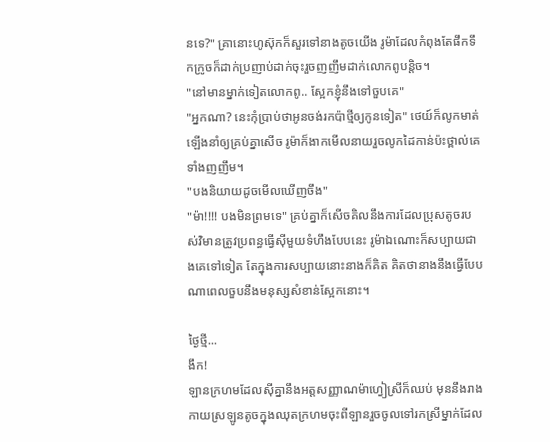នទេ?" គ្រានោះហូស៊ុកក៏សួរទៅនាងតូចយើង រូម៉ាដែលកំពុងតែផឹកទឹកក្រូចក៏ដាក់ប្រញាប់ដាក់ចុះរួចញញឹមដាក់លោកពូបន្តិច។
"នៅមានម្នាក់ទៀតលោកពូ.. ស្អែកខ្ញុំនឹងទៅចួបគេ"
"អ្នកណា? នេះកុំប្រាប់ថាអូនចង់រកប៉ាថ្មីឲ្យកូនទៀត" ថេយ៍ក៏លូកមាត់ឡើងនាំឲ្យគ្រប់គ្នាសើច រូម៉ាក៏ងាកមើលនាយរួចលូកដៃកាន់ប៉ះថ្ពាល់គេទាំងញញឹម។
"បងនិយាយដូចមើលឃើញចឹង"
"ម៉ា!!!! បងមិនព្រមទេ" គ្រប់គ្នាក៏សើចគិលនឹងការដែលប្រុសតូចរបស់វិមានត្រូវប្រពន្ធធ្វើសុីមួយទំហឹងបែបនេះ រូម៉ាឯណោះក៏សប្បាយជាងគេទៅទៀត តែក្នុងការសប្បាយនោះនាងក៏គិត គិតថានាងនឹងធ្វើបែបណាពេលចួបនឹងមនុស្សសំខាន់ស្អែកនោះ។

ថ្ងៃថ្មី...
ងឹក!
ឡានក្រហមដែលសុីគ្នានឹងអត្តសញ្ញាណម៉ាហ្វៀស្រីក៏ឈប់ មុននឹងរាងកាយស្រឡូនតូចក្នុងឈុតក្រហមចុះពីឡានរួចចូលទៅរកស្រីម្នាក់ដែល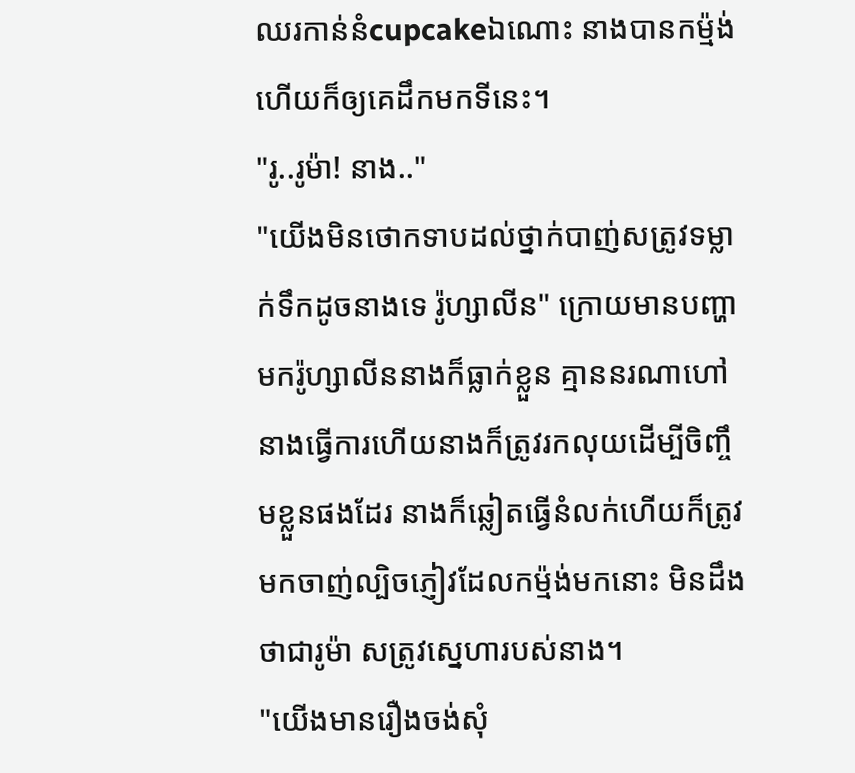ឈរកាន់នំcupcakeឯណោះ នាងបានកម៉្មង់ហើយក៏ឲ្យគេដឹកមកទីនេះ។
"រូ..រូម៉ា! នាង.."
"យើងមិនថោកទាបដល់ថ្នាក់បាញ់សត្រូវទម្លាក់ទឹកដូចនាងទេ រ៉ូហ្សាលីន" ក្រោយមានបញ្ហាមករ៉ូហ្សាលីននាងក៏ធ្លាក់ខ្លួន គ្មាននរណាហៅនាងធ្វើការហើយនាងក៏ត្រូវរកលុយដើម្បីចិញ្ចឹមខ្លួនផងដែរ នាងក៏ឆ្លៀតធ្វើនំលក់ហើយក៏ត្រូវមកចាញ់ល្បិចភ្ញៀវដែលកម៉្មង់មកនោះ មិនដឹងថាជារូម៉ា សត្រូវស្នេហារបស់នាង។
"យើងមានរឿងចង់សុំ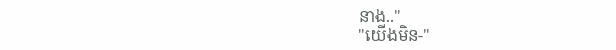នាង.."
"យើងមិន-"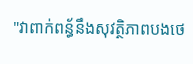"វាពាក់ពន្ធ័នឹងសុវត្ថិភាពបងថេ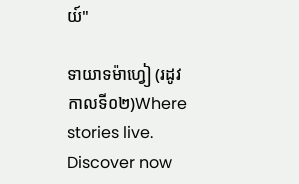យ៍"

ទាយាទម៉ាហ្វៀ (រដូវកាលទី០២)Where stories live. Discover now